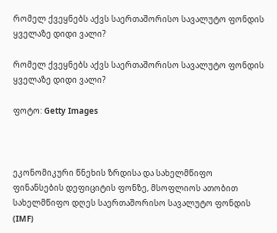რომელ ქვეყნებს აქვს საერთაშორისო სავალუტო ფონდის ყველაზე დიდი ვალი?

რომელ ქვეყნებს აქვს საერთაშორისო სავალუტო ფონდის ყველაზე დიდი ვალი?

ფოტო: Getty Images



ეკონომიკური წნეხის ზრდისა და სახელმწიფო ფინანსების დეფიციტის ფონზე, მსოფლიოს ათობით სახელმწიფო დღეს საერთაშორისო სავალუტო ფონდის (IMF)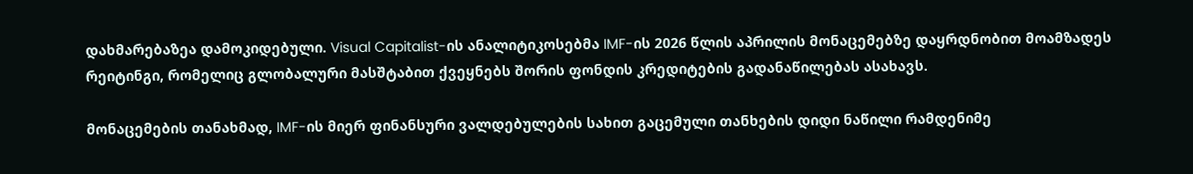დახმარებაზეა დამოკიდებული. Visual Capitalist-ის ანალიტიკოსებმა IMF-ის 2026 წლის აპრილის მონაცემებზე დაყრდნობით მოამზადეს რეიტინგი, რომელიც გლობალური მასშტაბით ქვეყნებს შორის ფონდის კრედიტების გადანაწილებას ასახავს.

მონაცემების თანახმად, IMF-ის მიერ ფინანსური ვალდებულების სახით გაცემული თანხების დიდი ნაწილი რამდენიმე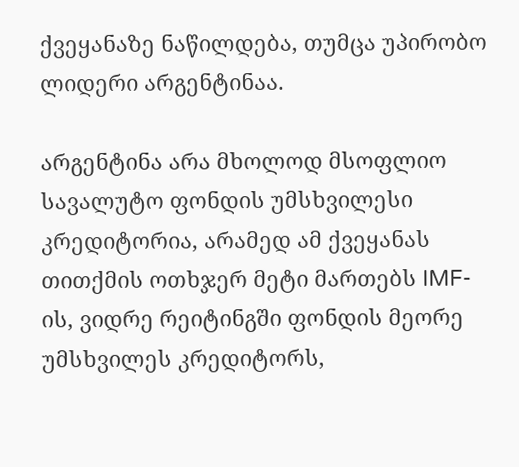ქვეყანაზე ნაწილდება, თუმცა უპირობო ლიდერი არგენტინაა.

არგენტინა არა მხოლოდ მსოფლიო სავალუტო ფონდის უმსხვილესი კრედიტორია, არამედ ამ ქვეყანას თითქმის ოთხჯერ მეტი მართებს IMF-ის, ვიდრე რეიტინგში ფონდის მეორე უმსხვილეს კრედიტორს,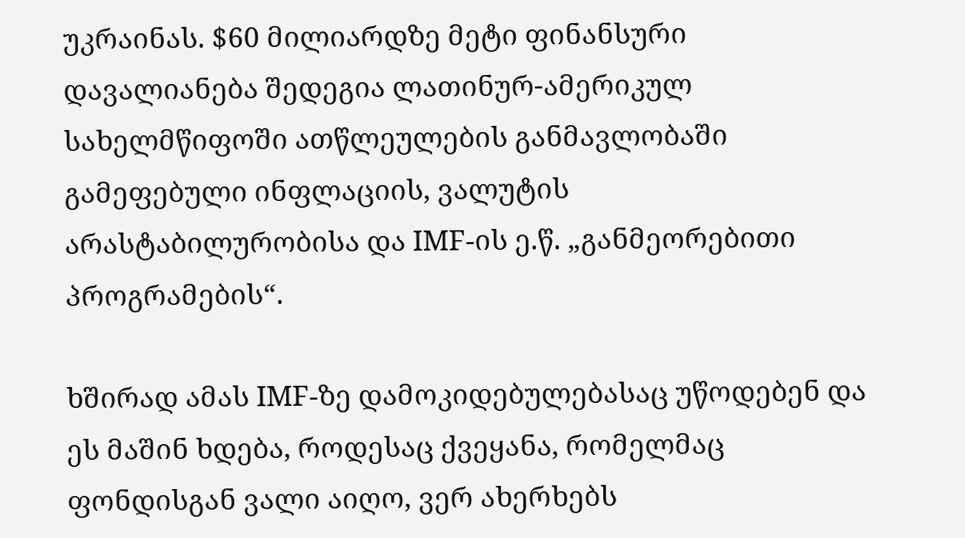უკრაინას. $60 მილიარდზე მეტი ფინანსური დავალიანება შედეგია ლათინურ-ამერიკულ სახელმწიფოში ათწლეულების განმავლობაში გამეფებული ინფლაციის, ვალუტის არასტაბილურობისა და IMF-ის ე.წ. „განმეორებითი პროგრამების“.

ხშირად ამას IMF-ზე დამოკიდებულებასაც უწოდებენ და ეს მაშინ ხდება, როდესაც ქვეყანა, რომელმაც ფონდისგან ვალი აიღო, ვერ ახერხებს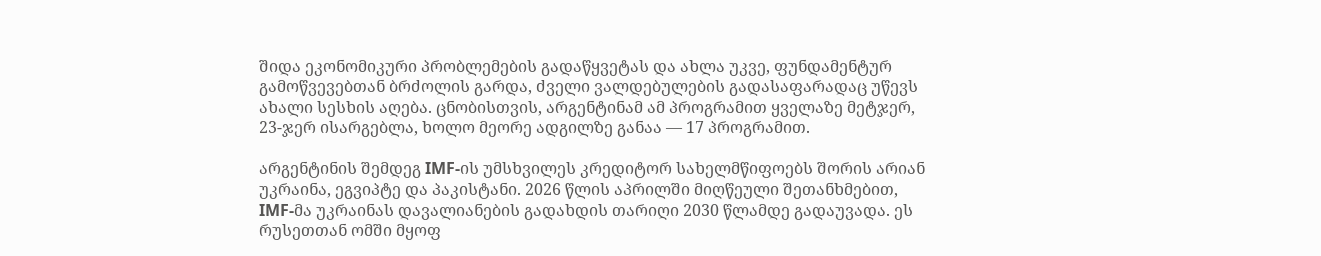შიდა ეკონომიკური პრობლემების გადაწყვეტას და ახლა უკვე, ფუნდამენტურ გამოწვევებთან ბრძოლის გარდა, ძველი ვალდებულების გადასაფარადაც უწევს ახალი სესხის აღება. ცნობისთვის, არგენტინამ ამ პროგრამით ყველაზე მეტჯერ, 23-ჯერ ისარგებლა, ხოლო მეორე ადგილზე განაა — 17 პროგრამით.

არგენტინის შემდეგ IMF-ის უმსხვილეს კრედიტორ სახელმწიფოებს შორის არიან უკრაინა, ეგვიპტე და პაკისტანი. 2026 წლის აპრილში მიღწეული შეთანხმებით, IMF-მა უკრაინას დავალიანების გადახდის თარიღი 2030 წლამდე გადაუვადა. ეს რუსეთთან ომში მყოფ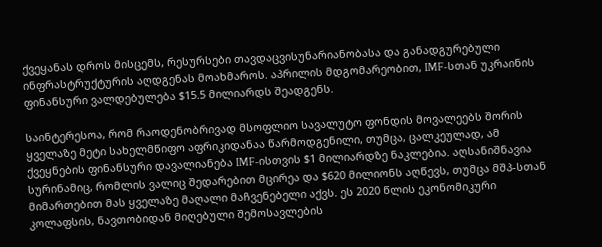ქვეყანას დროს მისცემს, რესურსები თავდაცვისუნარიანობასა და განადგურებული ინფრასტრუქტურის აღდგენას მოახმაროს. აპრილის მდგომარეობით, IMF-სთან უკრაინის ფინანსური ვალდებულება $15.5 მილიარდს შეადგენს.

საინტერესოა, რომ რაოდენობრივად მსოფლიო სავალუტო ფონდის მოვალეებს შორის ყველაზე მეტი სახელმწიფო აფრიკიდანაა წარმოდგენილი, თუმცა, ცალკეულად, ამ ქვეყნების ფინანსური დავალიანება IMF-ისთვის $1 მილიარდზე ნაკლებია. აღსანიშნავია სურინამიც, რომლის ვალიც შედარებით მცირეა და $620 მილიონს აღწევს, თუმცა მშპ-სთან მიმართებით მას ყველაზე მაღალი მაჩვენებელი აქვს. ეს 2020 წლის ეკონომიკური კოლაფსის, ნავთობიდან მიღებული შემოსავლების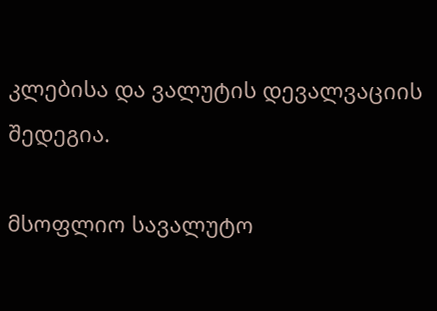კლებისა და ვალუტის დევალვაციის შედეგია.

მსოფლიო სავალუტო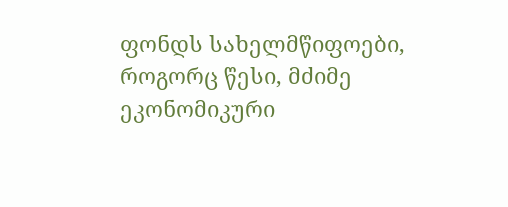ფონდს სახელმწიფოები, როგორც წესი, მძიმე ეკონომიკური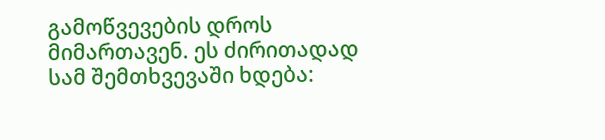გამოწვევების დროს მიმართავენ. ეს ძირითადად სამ შემთხვევაში ხდება: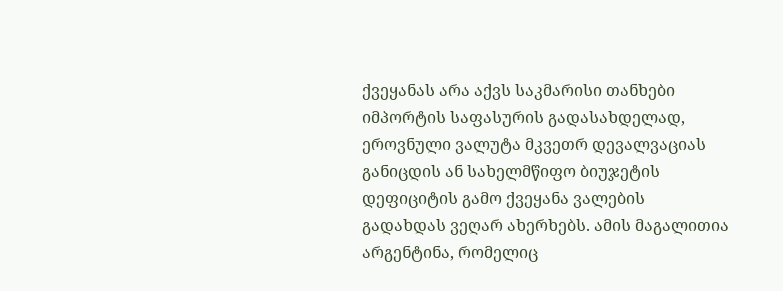ქვეყანას არა აქვს საკმარისი თანხები იმპორტის საფასურის გადასახდელად, ეროვნული ვალუტა მკვეთრ დევალვაციას განიცდის ან სახელმწიფო ბიუჯეტის დეფიციტის გამო ქვეყანა ვალების გადახდას ვეღარ ახერხებს. ამის მაგალითია არგენტინა, რომელიც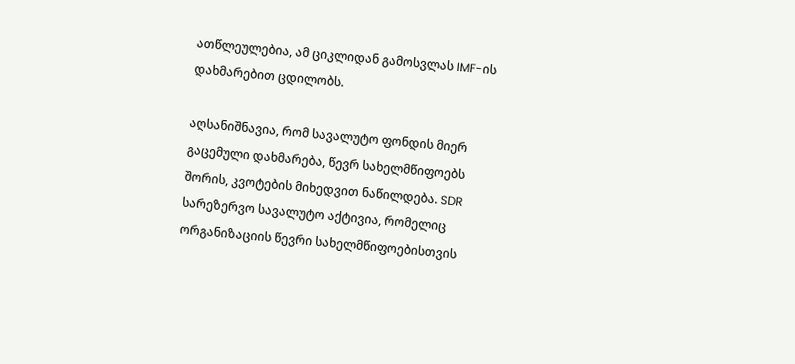ათწლეულებია, ამ ციკლიდან გამოსვლას IMF-ის დახმარებით ცდილობს.

აღსანიშნავია, რომ სავალუტო ფონდის მიერ გაცემული დახმარება, წევრ სახელმწიფოებს შორის, კვოტების მიხედვით ნაწილდება. SDR სარეზერვო სავალუტო აქტივია, რომელიც ორგანიზაციის წევრი სახელმწიფოებისთვის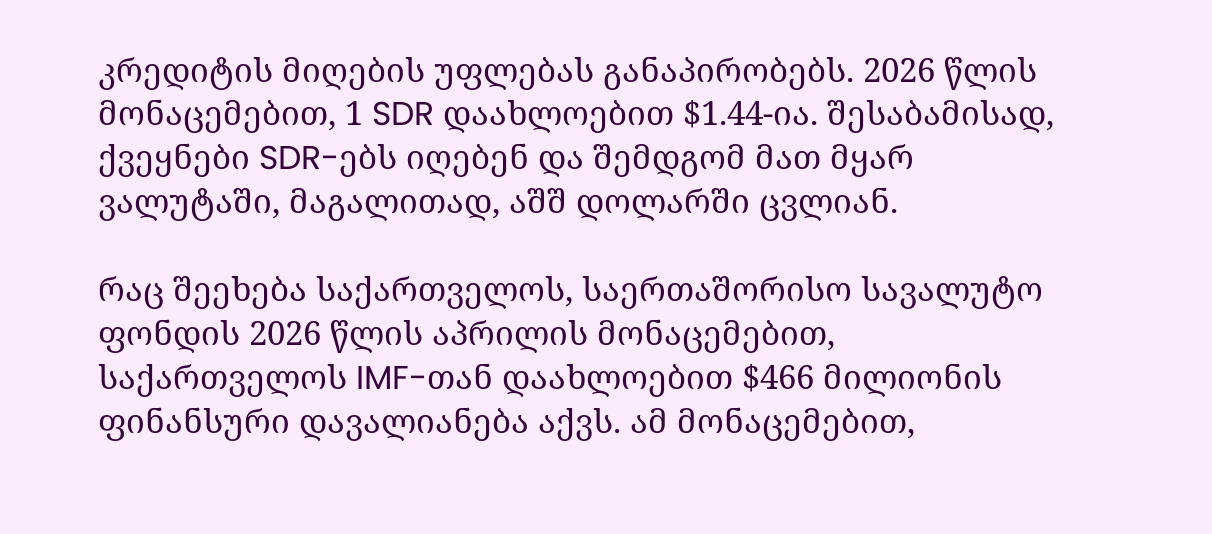კრედიტის მიღების უფლებას განაპირობებს. 2026 წლის მონაცემებით, 1 SDR დაახლოებით $1.44-ია. შესაბამისად, ქვეყნები SDR-ებს იღებენ და შემდგომ მათ მყარ ვალუტაში, მაგალითად, აშშ დოლარში ცვლიან.

რაც შეეხება საქართველოს, საერთაშორისო სავალუტო ფონდის 2026 წლის აპრილის მონაცემებით, საქართველოს IMF-თან დაახლოებით $466 მილიონის ფინანსური დავალიანება აქვს. ამ მონაცემებით,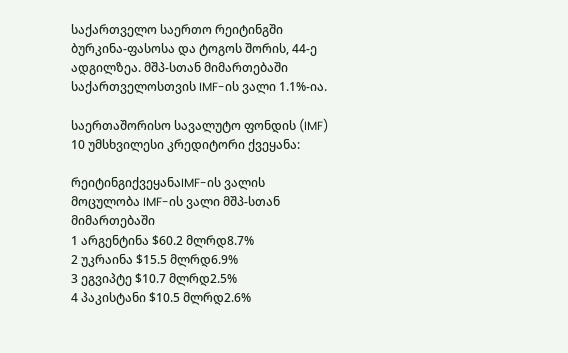საქართველო საერთო რეიტინგში ბურკინა-ფასოსა და ტოგოს შორის, 44-ე ადგილზეა. მშპ-სთან მიმართებაში საქართველოსთვის IMF-ის ვალი 1.1%-ია.

საერთაშორისო სავალუტო ფონდის (IMF) 10 უმსხვილესი კრედიტორი ქვეყანა:

რეიტინგიქვეყანაIMF-ის ვალის მოცულობა IMF-ის ვალი მშპ-სთან მიმართებაში
1 არგენტინა $60.2 მლრდ8.7%
2 უკრაინა $15.5 მლრდ6.9%
3 ეგვიპტე $10.7 მლრდ2.5%
4 პაკისტანი $10.5 მლრდ2.6%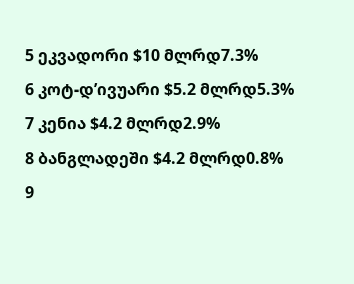5 ეკვადორი $10 მლრდ7.3%
6 კოტ-დ’ივუარი $5.2 მლრდ5.3%
7 კენია $4.2 მლრდ2.9%
8 ბანგლადეში $4.2 მლრდ0.8%
9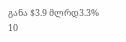განა $3.9 მლრდ3.3%
10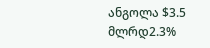ანგოლა $3.5 მლრდ2.3%